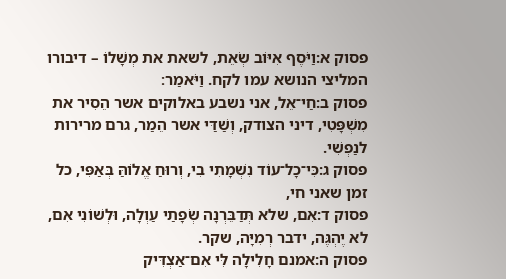פסוק א:וַיֹּסֶף אִיּוֹב שְׂאֵת, לשאת את מְשָׁלוֹ – דיבורו המליצי הנושא עמו לקח. וַיֹּאמַר׃
פסוק ב:חַי־אֵל, אני נשבע באלוקים אשר הֵסִיר את מִשְׁפָּטִי, דיני הצודק, וְשַׁדַּי אשר הֵמַר, גרם מרירות לנַפְשִׁי.
פסוק ג:כִּי־כָל־עוֹד נִשְׁמָתִי בִי, וְרוּחַ אֱלוֹהַּ בְּאַפִּי, כל זמן שאני חי,
פסוק ד:אִם, שלא תְּדַבֵּרְנָה שְׂפָתַי עַוְלָה, וּלְשׁוֹנִי אִם, לא יֶהְגֶּה, ידבר רְמִיָּה, שקר.
פסוק ה:אמנם חָלִילָה לִּי אִם־אַצְדִּיק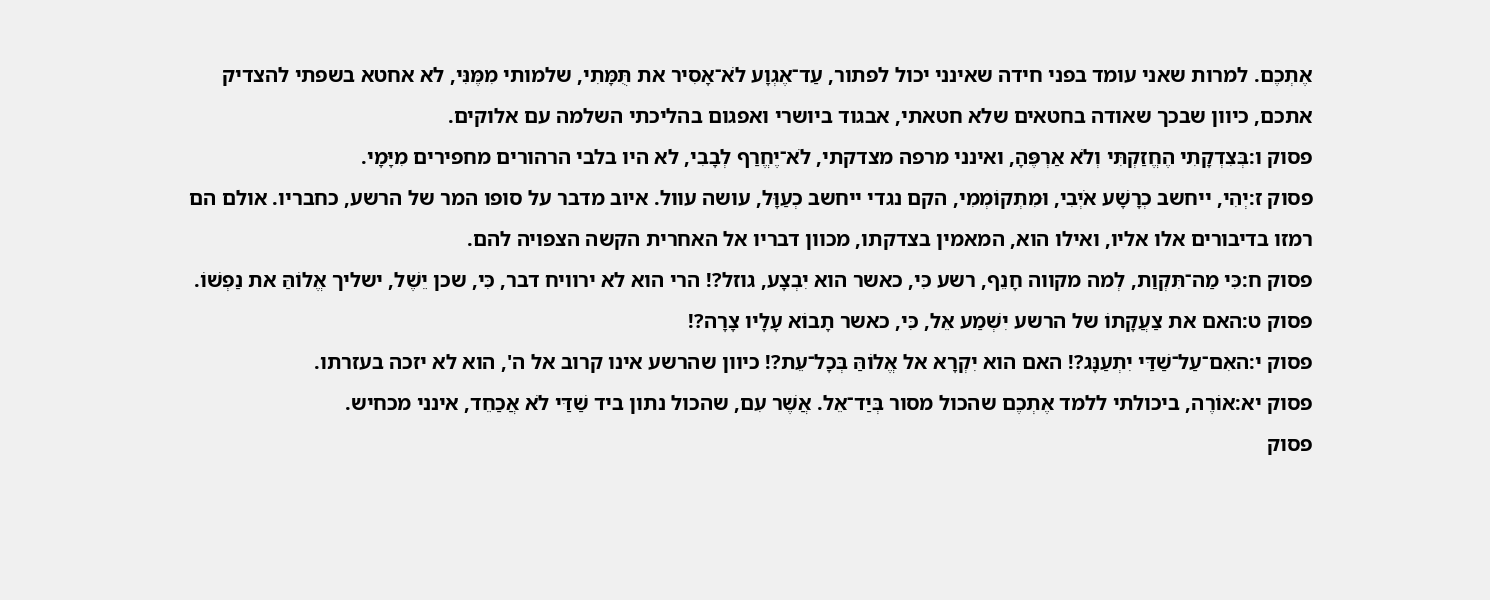אֶתְכֶם. למרות שאני עומד בפני חידה שאינני יכול לפתור, עַד־אֶגְוָע לֹא־אָסִיר את תֻּמָּתִי, שלמותי מִמֶּנִּי, לא אחטא בשפתי להצדיק אתכם, כיוון שבכך שאודה בחטאים שלא חטאתי, אבגוד ביושרי ואפגום בהליכתי השלמה עם אלוקים.
פסוק ו:בְּצִדְקָתִי הֶחֱזַקְתִּי וְלֹא אַרְפֶּהָ, ואינני מרפה מצדקתי, לֹא־יֶחֱרַף לְבָבִי, לא היו בלבי הרהורים מחפירים מִיָּמָי.
פסוק ז:יְהִי, ייחשב כְרָשָׁע אֹיְבִי, וּמִתְקוֹמְמִי, הקם נגדי ייחשב כְעַוָּל, עושה עוול. איוב מדבר על סופו המר של הרשע, כחבריו. אולם הם רמזו בדיבורים אלו אליו, ואילו הוא, המאמין בצדקתו, מכוון דבריו אל האחרית הקשה הצפויה להם.
פסוק ח:כִּי מַה־תִּקְוַת, לְמה מקווה חָנֵף, רשע כִּי, כאשר הוא יִבְצָע, גוזל?! הרי הוא לא ירוויח דבר, כִּי, שכן יֵשֶׁל, ישליך אֱלוֹהַּ את נַפְשׁוֹ.
פסוק ט:האם את צַעֲקָתוֹ של הרשע יִשְׁמַע אֵל, כִּי, כאשר תָבוֹא עָלָיו צָרָה?!
פסוק י:האִם־עַל־שַׁדַּי יִתְעַנָּג?! האם הוא יִקְרָא אל אֱלוֹהַּ בְּכָל־עֵת?! כיוון שהרשע אינו קרוב אל ה', הוא לא יזכה בעזרתו.
פסוק יא:אוֹרֶה, ביכולתי ללמד אֶתְכֶם שהכול מסור בְּיַד־אֵל. אֲשֶׁר עִם, שהכול נתון ביד שַׁדַּי לֹא אֲכַחֵד, אינני מכחיש.
פסוק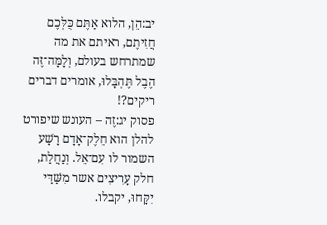יב:הֵן, הלוא אַתֶּם כֻּלְּכֶם חֲזִיתֶם, ראיתם את מה שמתרחש בעולם, וְלָמָּה־זֶּה הֶבֶל תֶּהְבָּלוּ, אומרים דברים ריקים?!
פסוק יג:זֶה – העונש שיפורט להלן הוא חֵלֶק־אָדָם רָשָׁע השמור לו עִם־אֵל. וְנַחֲלַת, חלק עָרִיצִים אשר מִשַּׁדַּי יִקָּחוּ, יקבלו.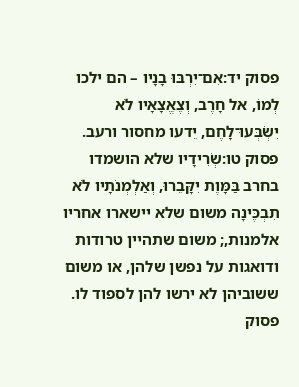פסוק יד:אִם־יִרְבּוּ בָנָיו – הם ילכו לְמוֹ, אל חָרֶב, וְצֶאֱצָאָיו לֹא יִשְׂבְּעוּ־לָחֶם, יֵדעו מחסור ורעב.
פסוק טו:שְׂרִידָיו שלא הושמדו בחרב בַּמָּוֶת יִקָּבֵרוּ, וְאַלְמְנֹתָיו לֹא תִבְכֶּינָה משום שלא יישארו אחריו אלמנות,; משום שתהיין טרודות ודואגות על נפשן שלהן, או משום ששוביהן לא ירשו להן לספוד לו.
פסוק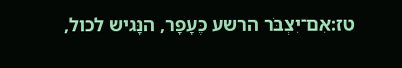טז:אִם־יִצְבֹּר הרשע כֶּעָפָר, הנָּגיש לכול,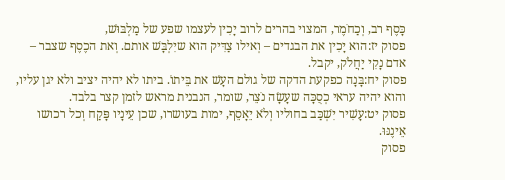כָּסֶף רב, וְכַחֹמֶר, המצוי בהרים לרוב יָכִין לעצמו שפע של מַלְבּוּשׁ,
פסוק יז:הוא יָכִין את הבגדים – וְאילו צַדִּיק הוא שיִלְבָּשׁ אותם. וְאת הכֶסֶף שצבר – אדם נָקִי יַחֲלֹק, יקבל.
פסוק יח:בָּנָה כפקעת הדקה של גולם העָשׁ את בֵּיתוֹ. ביתו לא יהיה יציב ולא יגן עליו, והוא יהיה עראי כְסֻכָּה שעָשָׂה נֹצֵר, שומר, הנבנית מראש לזמן קצר בלבד.
פסוק יט:עָשִׁיר יִשְׁכַּב בחוליו וְלֹא יֵאָסֵף, ימות בעושרו, שכן עֵינָיו פָּקַח וְכל רכושו אֵינֶנּוּ.
פסוק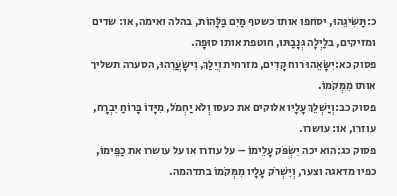כ:תַּשִּׂיגֵהוּ, יסחפו אותו כשטף מַּיִם בַּלָּהוֹת, בהלה ואימה, או: שדים ומזיקים, בלַיְלָה גְּנָבַתּוּ, חוטפת אותו סוּפָה.
פסוק כא:יִשָּׂאֵהוּ רוח קָדִים, מזרחית וְיֵלַךְ, וִישָׂעֲרֵהוּ, הסערה תשליך אותו מִמְּקֹמוֹ.
פסוק כב:וְיַשְׁלֵךְ עָלָיו אלוקים את כעסו וְלֹא יַחְמֹל, מִיָּדוֹ בָּרוֹחַ יִבְרָח, עוזרו, או: עושרו.
פסוק כג:הוא יכה יִשְׂפֹּק עָלֵימוֹ – על עוזרו או על עושרו את כַפֵּימוֹ, כפיו מדאגה וצער, וְיִשְׁרֹק עָלָיו מִמְּקֹמוֹ בתדהמה.